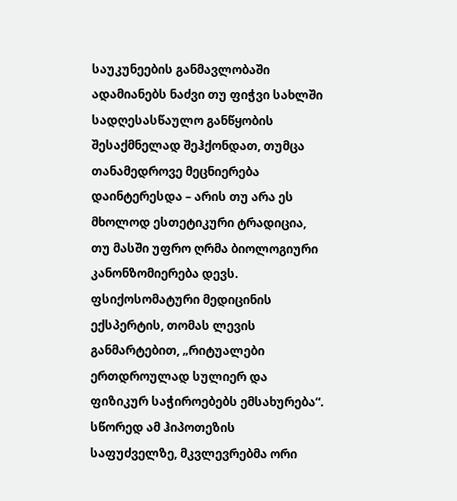საუკუნეების განმავლობაში ადამიანებს ნაძვი თუ ფიჭვი სახლში სადღესასწაულო განწყობის შესაქმნელად შეჰქონდათ, თუმცა თანამედროვე მეცნიერება დაინტერესდა – არის თუ არა ეს მხოლოდ ესთეტიკური ტრადიცია, თუ მასში უფრო ღრმა ბიოლოგიური კანონზომიერება დევს. ფსიქოსომატური მედიცინის ექსპერტის, თომას ლევის განმარტებით, „რიტუალები ერთდროულად სულიერ და ფიზიკურ საჭიროებებს ემსახურება“. სწორედ ამ ჰიპოთეზის საფუძველზე, მკვლევრებმა ორი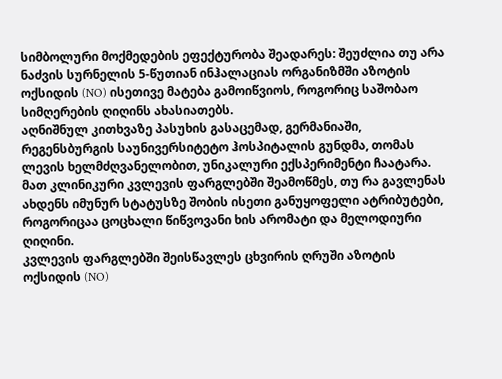სიმბოლური მოქმედების ეფექტურობა შეადარეს: შეუძლია თუ არა ნაძვის სურნელის 5-წუთიან ინჰალაციას ორგანიზმში აზოტის ოქსიდის (NO) ისეთივე მატება გამოიწვიოს, როგორიც საშობაო სიმღერების ღიღინს ახასიათებს.
აღნიშნულ კითხვაზე პასუხის გასაცემად, გერმანიაში, რეგენსბურგის საუნივერსიტეტო ჰოსპიტალის გუნდმა, თომას ლევის ხელმძღვანელობით, უნიკალური ექსპერიმენტი ჩაატარა. მათ კლინიკური კვლევის ფარგლებში შეამოწმეს, თუ რა გავლენას ახდენს იმუნურ სტატუსზე შობის ისეთი განუყოფელი ატრიბუტები, როგორიცაა ცოცხალი წიწვოვანი ხის არომატი და მელოდიური ღიღინი.
კვლევის ფარგლებში შეისწავლეს ცხვირის ღრუში აზოტის ოქსიდის (NO)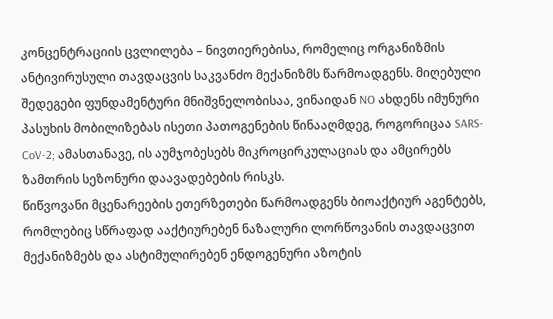კონცენტრაციის ცვლილება – ნივთიერებისა, რომელიც ორგანიზმის ანტივირუსული თავდაცვის საკვანძო მექანიზმს წარმოადგენს. მიღებული შედეგები ფუნდამენტური მნიშვნელობისაა, ვინაიდან NO ახდენს იმუნური პასუხის მობილიზებას ისეთი პათოგენების წინააღმდეგ, როგორიცაა SARS-CoV-2; ამასთანავე, ის აუმჯობესებს მიკროცირკულაციას და ამცირებს ზამთრის სეზონური დაავადებების რისკს.
წიწვოვანი მცენარეების ეთერზეთები წარმოადგენს ბიოაქტიურ აგენტებს, რომლებიც სწრაფად ააქტიურებენ ნაზალური ლორწოვანის თავდაცვით მექანიზმებს და ასტიმულირებენ ენდოგენური აზოტის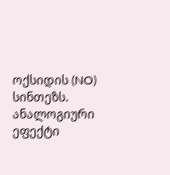ოქსიდის (NO) სინთეზს. ანალოგიური ეფექტი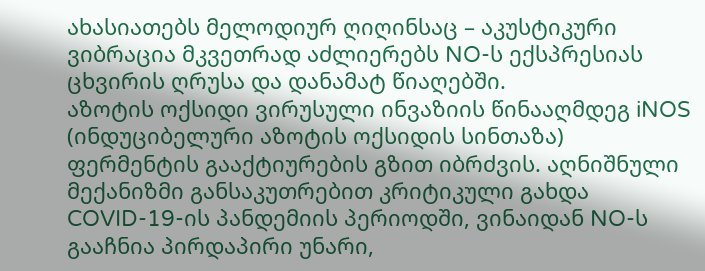ახასიათებს მელოდიურ ღიღინსაც – აკუსტიკური ვიბრაცია მკვეთრად აძლიერებს NO-ს ექსპრესიას ცხვირის ღრუსა და დანამატ წიაღებში.
აზოტის ოქსიდი ვირუსული ინვაზიის წინააღმდეგ iNOS (ინდუციბელური აზოტის ოქსიდის სინთაზა) ფერმენტის გააქტიურების გზით იბრძვის. აღნიშნული მექანიზმი განსაკუთრებით კრიტიკული გახდა COVID-19-ის პანდემიის პერიოდში, ვინაიდან NO-ს გააჩნია პირდაპირი უნარი,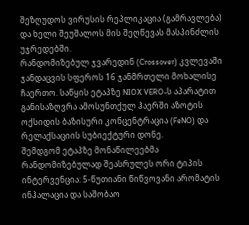შეზღუდოს ვირუსის რეპლიკაცია (გამრავლება) და ხელი შეუშალოს მის შეღწევას მასპინძლის უჯრედებში.
რანდომიზებულ ჯვარედინ (Crossover) კვლევაში ჯანდაცვის სფეროს 16 ჯანმრთელი მოხალისე ჩაერთო. საწყის ეტაპზე NIOX VERO-ს აპარატით განისაზღვრა ამოსუნთქულ ჰაერში აზოტის ოქსიდის ბაზისური კონცენტრაცია (FeNO) და რელაქსაციის სუბიექტური დონე.
შემდგომ ეტაპზე მონაწილეებმა რანდომიზებულად შეასრულეს ორი ტიპის ინტერვენცია: 5-წუთიანი წიწვოვანი არომატის ინჰალაცია და საშობაო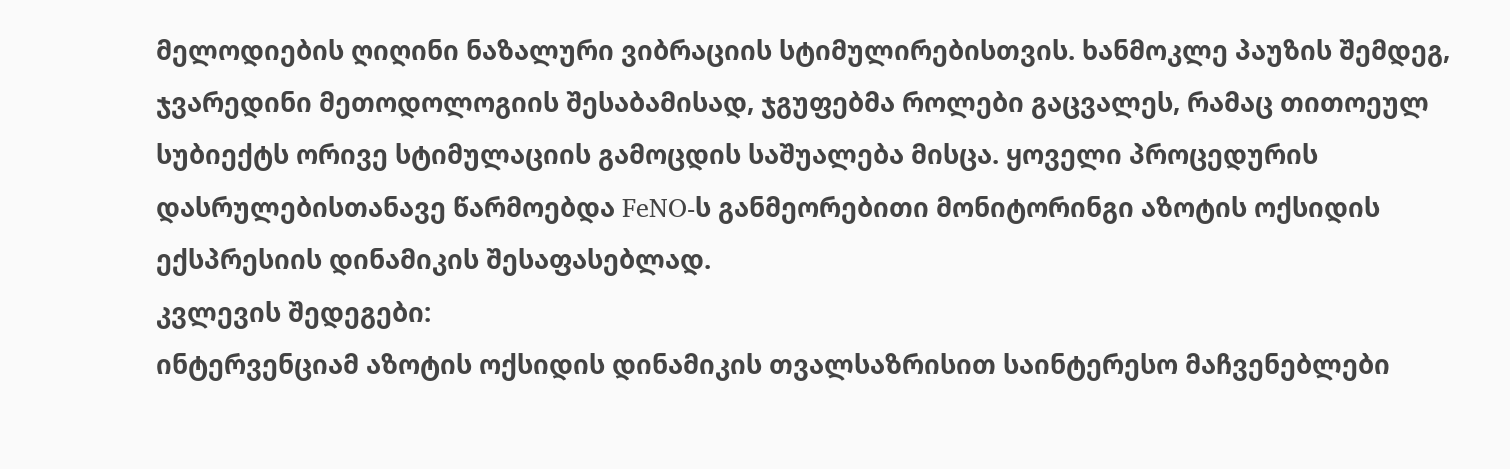მელოდიების ღიღინი ნაზალური ვიბრაციის სტიმულირებისთვის. ხანმოკლე პაუზის შემდეგ, ჯვარედინი მეთოდოლოგიის შესაბამისად, ჯგუფებმა როლები გაცვალეს, რამაც თითოეულ სუბიექტს ორივე სტიმულაციის გამოცდის საშუალება მისცა. ყოველი პროცედურის დასრულებისთანავე წარმოებდა FeNO-ს განმეორებითი მონიტორინგი აზოტის ოქსიდის ექსპრესიის დინამიკის შესაფასებლად.
კვლევის შედეგები:
ინტერვენციამ აზოტის ოქსიდის დინამიკის თვალსაზრისით საინტერესო მაჩვენებლები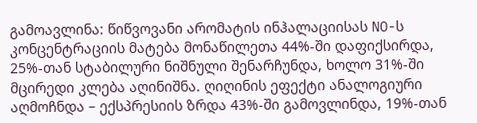გამოავლინა: წიწვოვანი არომატის ინჰალაციისას NO-ს კონცენტრაციის მატება მონაწილეთა 44%-ში დაფიქსირდა, 25%-თან სტაბილური ნიშნული შენარჩუნდა, ხოლო 31%-ში მცირედი კლება აღინიშნა. ღიღინის ეფექტი ანალოგიური აღმოჩნდა – ექსპრესიის ზრდა 43%-ში გამოვლინდა, 19%-თან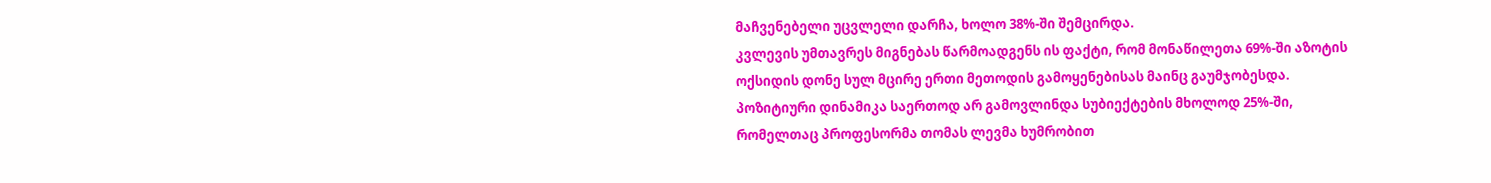მაჩვენებელი უცვლელი დარჩა, ხოლო 38%-ში შემცირდა.
კვლევის უმთავრეს მიგნებას წარმოადგენს ის ფაქტი, რომ მონაწილეთა 69%-ში აზოტის ოქსიდის დონე სულ მცირე ერთი მეთოდის გამოყენებისას მაინც გაუმჯობესდა. პოზიტიური დინამიკა საერთოდ არ გამოვლინდა სუბიექტების მხოლოდ 25%-ში, რომელთაც პროფესორმა თომას ლევმა ხუმრობით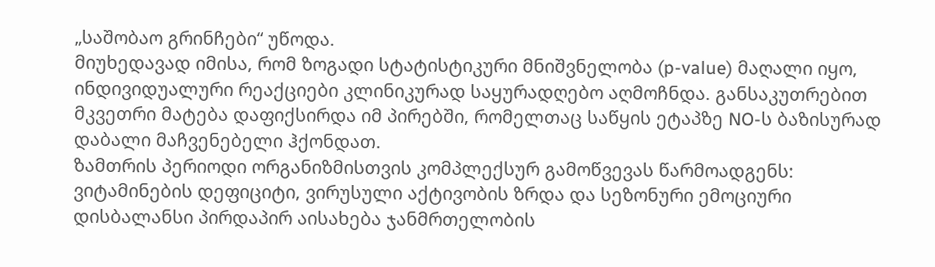„საშობაო გრინჩები“ უწოდა.
მიუხედავად იმისა, რომ ზოგადი სტატისტიკური მნიშვნელობა (p-value) მაღალი იყო, ინდივიდუალური რეაქციები კლინიკურად საყურადღებო აღმოჩნდა. განსაკუთრებით მკვეთრი მატება დაფიქსირდა იმ პირებში, რომელთაც საწყის ეტაპზე NO-ს ბაზისურად დაბალი მაჩვენებელი ჰქონდათ.
ზამთრის პერიოდი ორგანიზმისთვის კომპლექსურ გამოწვევას წარმოადგენს: ვიტამინების დეფიციტი, ვირუსული აქტივობის ზრდა და სეზონური ემოციური დისბალანსი პირდაპირ აისახება ჯანმრთელობის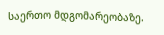საერთო მდგომარეობაზე.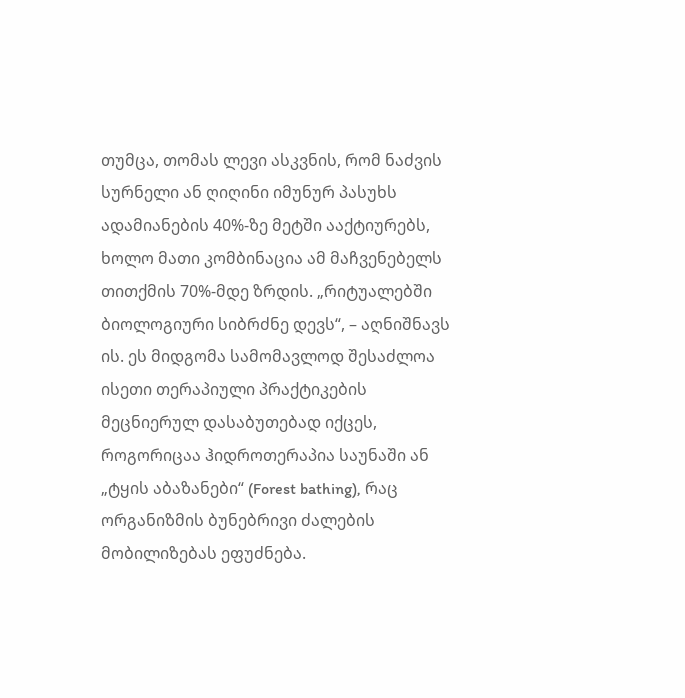თუმცა, თომას ლევი ასკვნის, რომ ნაძვის სურნელი ან ღიღინი იმუნურ პასუხს ადამიანების 40%-ზე მეტში ააქტიურებს, ხოლო მათი კომბინაცია ამ მაჩვენებელს თითქმის 70%-მდე ზრდის. „რიტუალებში ბიოლოგიური სიბრძნე დევს“, – აღნიშნავს ის. ეს მიდგომა სამომავლოდ შესაძლოა ისეთი თერაპიული პრაქტიკების მეცნიერულ დასაბუთებად იქცეს, როგორიცაა ჰიდროთერაპია საუნაში ან „ტყის აბაზანები“ (Forest bathing), რაც ორგანიზმის ბუნებრივი ძალების მობილიზებას ეფუძნება.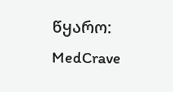წყარო: MedCrave